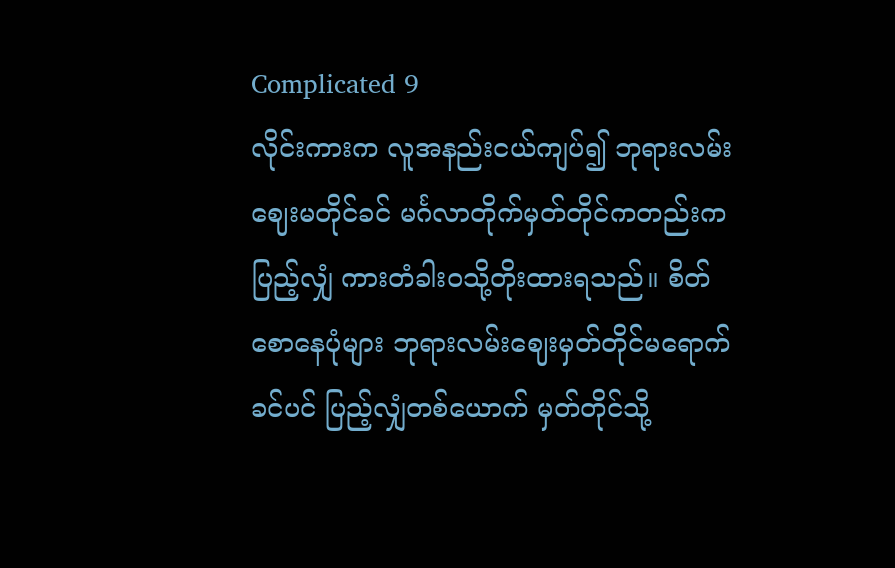Complicated 9
လိုင်းကားက လူအနည်းငယ်ကျပ်၍ ဘုရားလမ်းဈေးမတိုင်ခင် မင်္ဂလာတိုက်မှတ်တိုင်ကတည်းက ပြည့်လျှံ ကားတံခါးဝသို့တိုးထားရသည်။ စိတ်စောနေပုံများ ဘုရားလမ်းဈေးမှတ်တိုင်မရောက်ခင်ပင် ပြည့်လျှံတစ်ယောက် မှတ်တိုင်သို့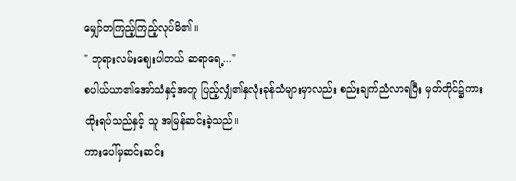မျှော်တကြည့်ကြည့်လုပ်မိ၏။
" ဘုရားလမ်းဈေးပါတယ် ဆရာရေ့..."
စပါယ်ယာ၏အော်သံနှင့်အတူ ပြည့်လျှံ၏နှလုံးခုန်သံများမှာလည်း စည်းချက်ညံလာရပြီး မှတ်တိုင်၌ကားထိုးရပ်သည်နှင့် သူ အမြန်ဆင်းခဲ့သည်။
ကားပေါ်မှဆင်းဆင်း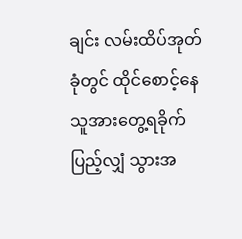ချင်း လမ်းထိပ်အုတ်ခုံတွင် ထိုင်စောင့်နေသူအားတွေ့ရခိုက် ပြည့်လျှံ သွားအ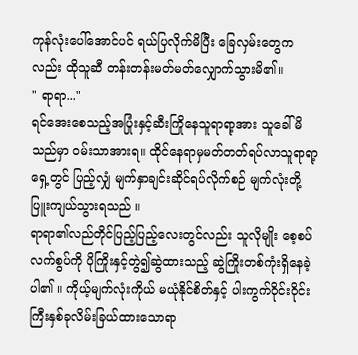ကုန်လုံးပေါ်အောင်ပင် ရယ်ပြလိုက်မိပြီး ခြေလှမ်းတွေကလည်း ထိုသူဆီ တန်းတန်းမတ်မတ်လျှောက်သွားမိ၏။
" ရာရာ..."
ရင်အေးစေသည့်အပြုံးနှင့်ဆီးကြိုနေသူရာရာ့အား သူခေါ်မိသည်မှာ ဝမ်းသာအားရ။ ထိုင်နေရာမှမတ်တတ်ရပ်လာသူရာရာ့ရှေ့တွင် ပြည့်လျှံ မျက်နှာချင်းဆိုင်ရပ်လိုက်စဉ် မျက်လုံးတို့ပြူးကျယ်သွားရသည် ။
ရာရာ၏လည်တိုင်ပြည့်ပြည့်လေးတွင်လည်း သူလိုမျိုး စေ့စပ်လက်စွပ်ကို ပိုကြိုးနှင့်တွဲ၍ဆွဲထားသည့် ဆွဲကြိုးတစ်ကုံးရှိနေခဲ့ပါ၏ ။ ကိုယ့်မျက်လုံးကိုယ် မယုံနိုင်စိတ်နှင့် ပါးကွက်ဝိုင်းဝိုင်းကြီးနှစ်ခုလိမ်းခြယ်ထားသောရာ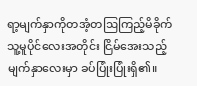ရာ့မျက်နှာကိုတအံ့တဩကြည့်မိခိုက် သူ့မူပိုင်လေးအတိုင်း ငြိမ်အေးသည့်မျက်နှာလေးမှာ ခပ်ပြုံးပြုံးရှိ၏။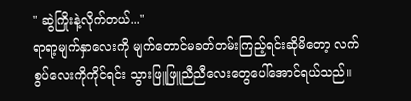" ဆွဲကြိုးနဲ့လိုက်တယ်..."
ရာရာ့မျက်နှာလေးကို မျက်တောင်မခတ်တမ်းကြည့်ရင်းဆိုမိတော့ လက်စွပ်လေးကိုကိုင်ရင်း သွားဖြူဖြူညီညီလေးတွေပေါ်အောင်ရယ်သည်။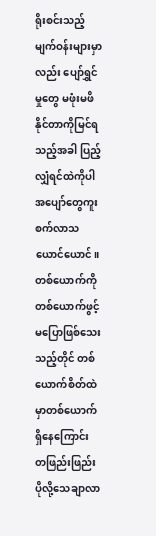ရိုးစင်းသည့်မျက်ဝန်းများမှာလည်း ပျော်ရွှင်မှုတွေ မဖုံးမဖိနိုင်တာကိုမြင်ရသည့်အခါ ပြည့်လျှံရင်ထဲကိုပါ အပျော်တွေကူးစက်လာသယောင်ယောင်။
တစ်ယောက်ကိုတစ်ယောက်ဖွင့်မပြောဖြစ်သေးသည့်တိုင် တစ်ယောက်စိတ်ထဲမှာတစ်ယောက်ရှိနေကြောင်း တဖြည်းဖြည်းပိုလို့သေချာလာ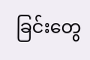ခြင်းတွေ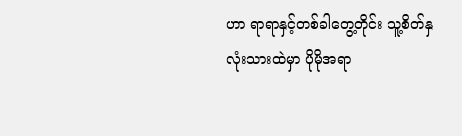ဟာ ရာရာနှင့်တစ်ခါတွေ့တိုင်း သူ့စိတ်နှလုံးသားထဲမှာ ပိုမိုအရာ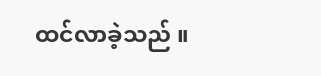ထင်လာခဲ့သည် ။